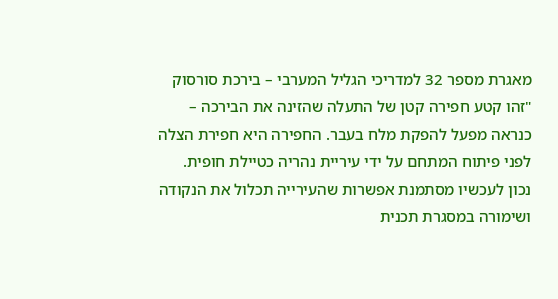מאגרת מספר 32 למדריכי הגליל המערבי – בירכת סורסוק
"זהו קטע חפירה קטן של התעלה שהזינה את הבירכה – כנראה מפעל להפקת מלח בעבר. החפירה היא חפירת הצלה לפני פיתוח המתחם על ידי עיריית נהריה כטיילת חופית. נכון לעכשיו מסתמנת אפשרות שהעירייה תכלול את הנקודה ושימורה במסגרת תכנית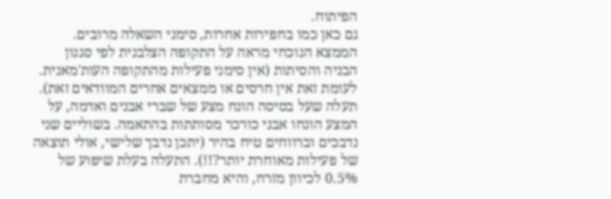הפיתוח.
גם כאן כמו בחפירות אחרות, סימני השאלה מרובים. הממצא הנוכחי מראה על התקופה הצלבנית לפי סגנון הבניה והסיתות (אין סימני פעילות מהתקופה העות'מאנית. לעומת זאת אין חרסים או ממצאים אחרים המוודאים זאת). תעלה שעל בסיסה הונח מצע של שברי אבנים ואדמה, על המצע הונחו אבני כורכר מסותתות בהתאמה. בשוליים שני נדבכים וברווחים טיח בהיר (יתכן נדבך שלישי, אולי תוצאה של פעילות מאוחרת יותר?!!). התעלה בעלת שיפוע של 0.5% לכיוון מזרח, והיא מחברת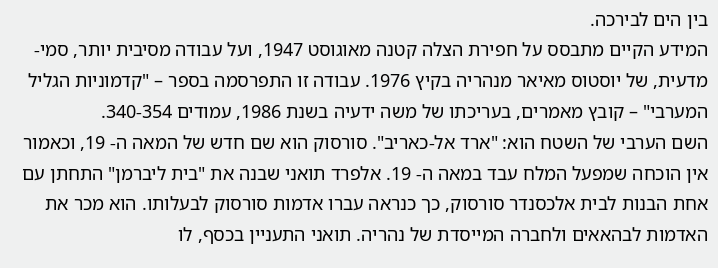בין הים לבירכה.
המידע הקיים מתבסס על חפירת הצלה קטנה מאוגוסט 1947, ועל עבודה מסיבית יותר, סמי-מדעית, של יוסטוס מאיאר מנהריה בקיץ 1976. עבודה זו התפרסמה בספר – "קדמוניות הגליל המערבי" – קובץ מאמרים, בעריכתו של משה ידעיה בשנת 1986, עמודים 340-354.
השם הערבי של השטח הוא: "ארד אל-כאריב". סורסוק הוא שם חדש של המאה ה- 19, וכאמור אין הוכחה שמפעל המלח עבד במאה ה- 19. אלפרד תואני שבנה את "בית ליברמן" התחתן עם אחת הבנות לבית אלכסנדר סורסוק, כך כנראה עברו אדמות סורסוק לבעלותו. הוא מכר את האדמות לבהאאים ולחברה המייסדת של נהריה. תואני התעניין בכסף, לו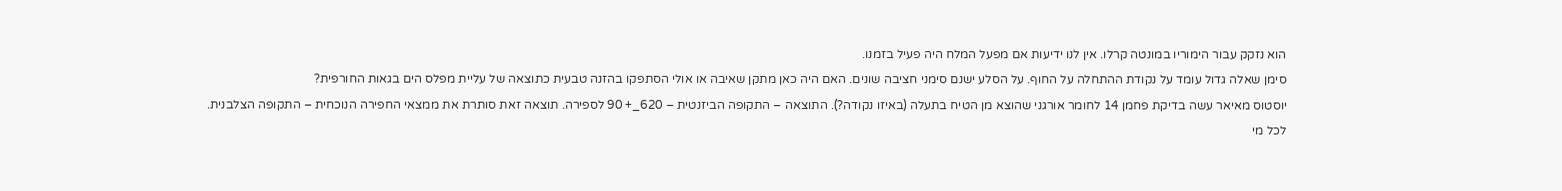הוא נזקק עבור הימוריו במונטה קרלו. אין לנו ידיעות אם מפעל המלח היה פעיל בזמנו.
סימן שאלה גדול עומד על נקודת ההתחלה על החוף. על הסלע ישנם סימני חציבה שונים. האם היה כאן מתקן שאיבה או אולי הסתפקו בהזנה טבעית כתוצאה של עליית מפלס הים בגאות החורפית?
יוסטוס מאיאר עשה בדיקת פחמן 14 לחומר אורגני שהוצא מן הטיח בתעלה (באיזו נקודה?). התוצאה – התקופה הביזנטית – 620_+ 90 לספירה. תוצאה זאת סותרת את ממצאי החפירה הנוכחית – התקופה הצלבנית.
לכל מי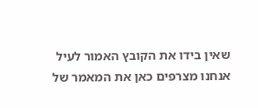שאין בידו את הקובץ האמור לעיל אנחנו מצרפים כאן את המאמר של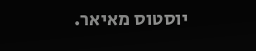יוסטוס מאיאר.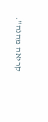קריאה מהנה".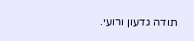תודה גדעון ורועי.